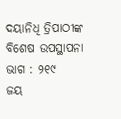ଦୟାନିଧି ତ୍ରିପାଠୀଙ୍କ ବିଶେଷ ଉପସ୍ଥାପନା ଭାଗ : ୨୧୯
ଜୟ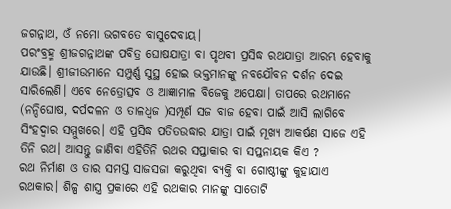ଜଗନ୍ନାଥ, ଓଁ ନମୋ ଭଗବତେ ବାସୁଦେବାୟ।
ପରଂବ୍ରହ୍ମ ଶ୍ରୀଜଗନ୍ନାଥଙ୍କ ପବିତ୍ର ଘୋଷଯାତ୍ରା ବା ପୃଥବୀ ପ୍ରସିଦ୍ଧ ରଥଯାତ୍ରା ଆରମ୍ଭ ହେବାକୁ ଯାଉଛି। ଶ୍ରୀଜୀଉମାନେ ସମ୍ପୁର୍ଣ୍ଣ ସୁସ୍ଥ ହୋଇ ଭକ୍ତମାନଙ୍କୁ ନବଯୌବନ ଦର୍ଶନ ଦେଇ ସାରିଲେଣି। ଏବେ ନେତ୍ରୋତ୍ସବ ଓ ଆଜ୍ଞାମାଳ ବିଜେକୁ ଅପେକ୍ଷା। ତାପରେ ରଥମାନେ (ନନ୍ଦିଘୋଷ, ଦର୍ପଦଳନ ଓ ତାଳଧ୍ୱଜ )ସମ୍ପୂର୍ଣ ସଜ ବାଜ ହେବା ପାଇଁ ଆସି ଲାଗିବେ ସିଂହଦ୍ୱାର ସମ୍ମୁଖରେ। ଏହି ପ୍ରସିଦ୍ଧ ପତିତଉଦ୍ଧାର ଯାତ୍ରା ପାଇଁ ମୂଖ୍ୟ ଆକର୍ଷଣ ସାଜେ ଏହି ତିନି ରଥ। ଆସନ୍ତୁ ଜାଣିବା ଏହିତିନି ରଥର ସପ୍ତାକାର ବା ସପ୍ତନାୟକ କିଏ ?
ରଥ ନିର୍ମାଣ ଓ ତାର ସମସ୍ତ ସାଜସଜା କରୁଥିବା ବ୍ୟକ୍ତି ବା ଗୋଷ୍ଠୀଙ୍କୁ କୁହାଯାଏ ରଥକାର। ଶିଳ୍ପ ଶାସ୍ତ୍ର ପ୍ରକାରେ ଏହି ରଥକାର ମାନଙ୍କୁ ସାତୋଟି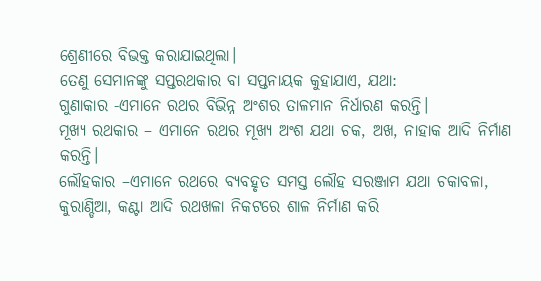ଶ୍ରେଣୀରେ ବିଭକ୍ତ କରାଯାଇଥିଲା।
ତେଣୁ ସେମାନଙ୍କୁ ସପ୍ତରଥକାର ବା ସପ୍ତନାୟକ କୁହାଯାଏ, ଯଥା:
ଗୁଣାକାର -ଏମାନେ ରଥର ବିଭିନ୍ନ ଅଂଶର ତାଳମାନ ନିର୍ଧାରଣ କରନ୍ତି।
ମୂଖ୍ୟ ରଥକାର – ଏମାନେ ରଥର ମୂଖ୍ୟ ଅଂଶ ଯଥା ଚକ, ଅଖ, ନାହାକ ଆଦି ନିର୍ମାଣ କରନ୍ତି।
ଲୌହକାର –ଏମାନେ ରଥରେ ବ୍ୟବହୃତ ସମସ୍ତ ଲୌହ ସରଞ୍ଜାମ ଯଥା ଚକାବଳା, କୁରାଣ୍ଡିଆ, କଣ୍ଟା ଆଦି ରଥଖଳା ନିକଟରେ ଶାଳ ନିର୍ମାଣ କରି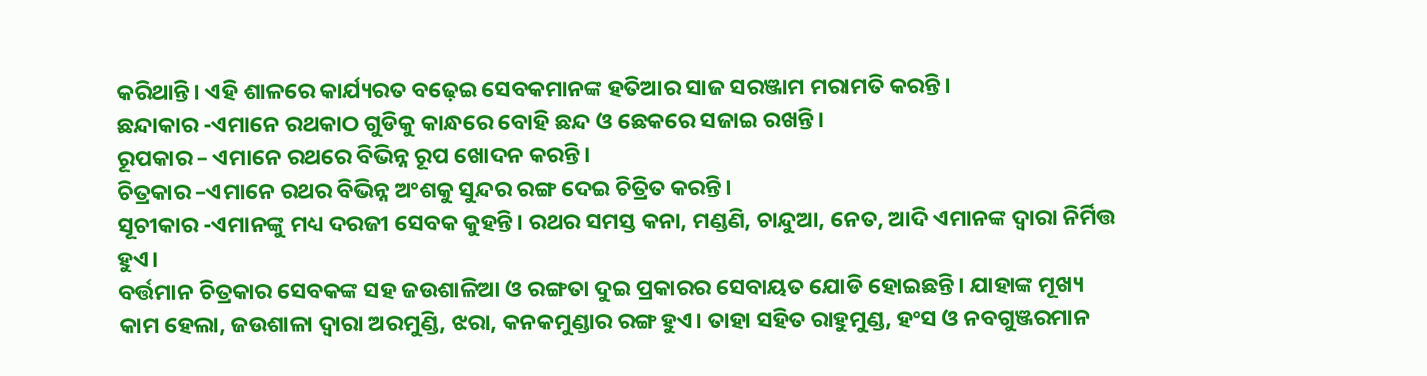କରିଥାନ୍ତି। ଏହି ଶାଳରେ କାର୍ଯ୍ୟରତ ବଢ଼େଇ ସେବକମାନଙ୍କ ହତିଆର ସାଜ ସରଞ୍ଜାମ ମରାମତି କରନ୍ତି।
ଛନ୍ଦାକାର -ଏମାନେ ରଥକାଠ ଗୁଡିକୁ କାନ୍ଧରେ ବୋହି ଛନ୍ଦ ଓ ଛେକରେ ସଜାଇ ରଖନ୍ତି।
ରୂପକାର – ଏମାନେ ରଥରେ ବିଭିନ୍ନ ରୂପ ଖୋଦନ କରନ୍ତି।
ଚିତ୍ରକାର –ଏମାନେ ରଥର ବିଭିନ୍ନ ଅଂଶକୁ ସୁନ୍ଦର ରଙ୍ଗ ଦେଇ ଚିତ୍ରିତ କରନ୍ତି।
ସୂଚୀକାର -ଏମାନଙ୍କୁ ମଧ୍ୟ ଦରଜୀ ସେବକ କୁହନ୍ତି। ରଥର ସମସ୍ତ କନା, ମଣ୍ଡଣି, ଚାନ୍ଦୁଆ, ନେତ, ଆଦି ଏମାନଙ୍କ ଦ୍ୱାରା ନିର୍ମିତ୍ତ ହୁଏ।
ବର୍ତ୍ତମାନ ଚିତ୍ରକାର ସେବକଙ୍କ ସହ ଜଉଶାଳିଆ ଓ ରଙ୍ଗତା ଦୁଇ ପ୍ରକାରର ସେବାୟତ ଯୋଡି ହୋଇଛନ୍ତି। ଯାହାଙ୍କ ମୂଖ୍ୟ କାମ ହେଲା, ଜଉଶାଳା ଦ୍ୱାରା ଅରମୁଣ୍ଡି, ଝରା, କନକମୁଣ୍ଡାର ରଙ୍ଗ ହୁଏ। ତାହା ସହିତ ରାହୁମୁଣ୍ଡ, ହଂସ ଓ ନବଗୁଞ୍ଜରମାନ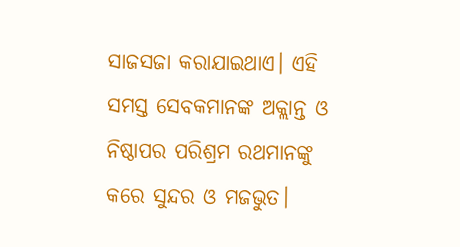ସାଜସଜା କରାଯାଇଥାଏ। ଏହି ସମସ୍ତ ସେବକମାନଙ୍କ ଅକ୍ଲାନ୍ତ ଓ ନିଷ୍ଠାପର ପରିଶ୍ରମ ରଥମାନଙ୍କୁ କରେ ସୁନ୍ଦର ଓ ମଜଭୁତ।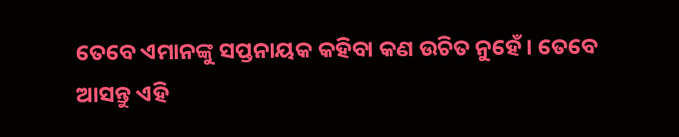ତେବେ ଏମାନଙ୍କୁ ସପ୍ତନାୟକ କହିବା କଣ ଉଚିତ ନୁହେଁ। ତେବେ ଆସନ୍ତୁ ଏହି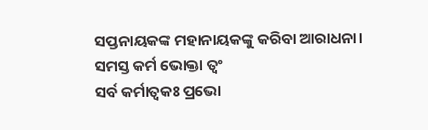ସପ୍ତନାୟକଙ୍କ ମହାନାୟକଙ୍କୁ କରିବା ଆରାଧନା।
ସମସ୍ତ କର୍ମ ଭୋକ୍ତା ତ୍ବଂ
ସର୍ବ କର୍ମାତ୍ୱକଃ ପ୍ରଭୋ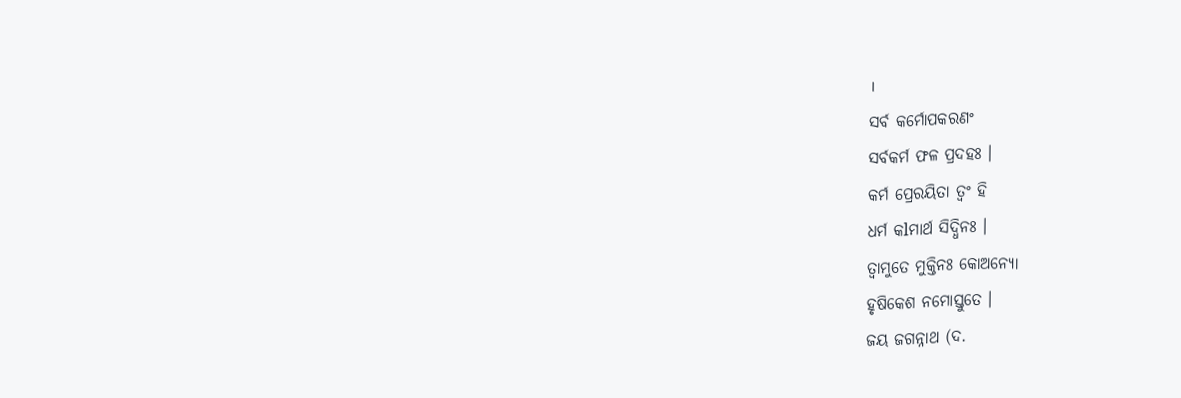।
ସର୍ବ କର୍ମୋପକରଣଂ
ସର୍ବକର୍ମ ଫଳ ପ୍ରଦହଃ ।
କର୍ମ ପ୍ରେରୟିତା ତ୍ବଂ ହି
ଧର୍ମ କlମାର୍ଥ ସିଦ୍ଧିନଃ ।
ତ୍ୱାମୁତେ ମୁକ୍ତିନଃ କୋଅନ୍ୟୋ
ହୃଷିକେଶ ନମୋସ୍ତୁତେ ।
ଜୟ ଜଗନ୍ନାଥ (ଦ.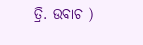ତ୍ରି. ଉବାଚ )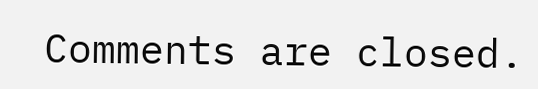Comments are closed.